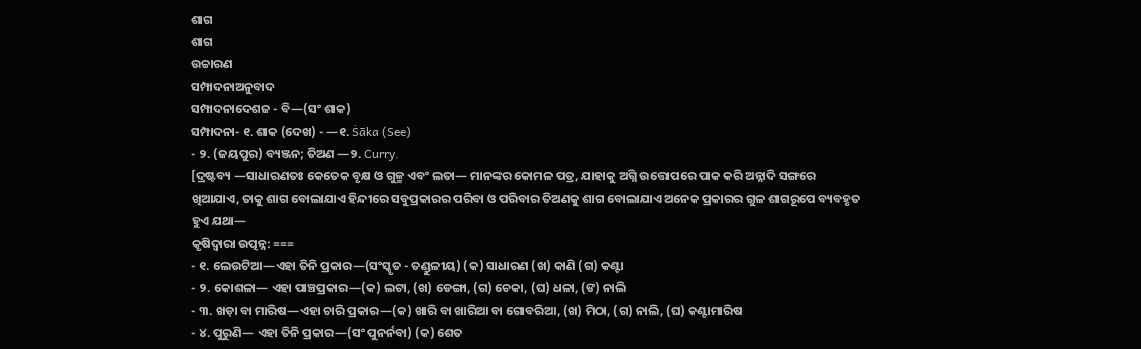ଶାଗ
ଶାଗ
ଉଚ୍ଚାରଣ
ସମ୍ପାଦନାଅନୁବାଦ
ସମ୍ପାଦନାଦେଶଜ - ବି—(ସଂ ଶାକ)
ସମ୍ପାଦନା- ୧. ଶାକ (ଦେଖ) - —୧. Ṡāka (See)
- ୨. (ଜୟପୁର) ବ୍ୟଞ୍ଜନ; ତିଅଣ —୨. Curry.
[ଦ୍ରଷ୍ଟବ୍ୟ —ସାଧାରଣତଃ କେତେକ ବୃକ୍ଷ ଓ ଗୁଳ୍ମ ଏବଂ ଲତା— ମାନଙ୍କର କୋମଳ ପତ୍ର, ଯାହାକୁ ଅଗ୍ନି ଉତ୍ତୋପରେ ପାକ କରି ଅନ୍ନାଦି ସଙ୍ଗରେ ଖିଆଯାଏ, ତାକୁ ଶାଗ ବୋଲାଯାଏ ହିନ୍ଦୀରେ ସବୁପ୍ରକାରର ପରିବା ଓ ପରିବାର ତିଅଣକୁ ଶାଗ ବୋଲାଯାଏ ଅନେକ ପ୍ରକାରର ଗୁଳ ଶାଗରୂପେ ବ୍ୟବହୃତ ହୁଏ ଯଥା—
କୃଷିଦ୍ୱାରା ଉତ୍ପନ୍ନ: ===
- ୧. ଲେଉଟିଆ—ଏହା ତିନି ପ୍ରକାର—(ସଂସ୍କୃତ - ତଣ୍ଡୁଳୀୟ) (କ) ସାଧାରଣ (ଖ) କାଣି (ଗ) କଣ୍ଟା
- ୨. କୋଶଳା— ଏହା ପାଞ୍ଚପ୍ରକାର—(କ) ଲଟା, (ଖ) ଡେଙ୍ଗା, (ଗ) ଚେକା, (ଘ) ଧଳା, (ଙ) ନାଲି
- ୩. ଖଡ଼ା ବା ମାରିଷ—ଏହା ଚାରି ପ୍ରକାର—(କ) ଖାରି ବା ଖାରିଆ ବା ଗୋବରିଆ, (ଖ) ମିଠା, (ଗ) ନାଲି, (ଘ) କଣ୍ଟାମାରିଷ
- ୪. ପୁରୁଣି— ଏହା ତିନି ପ୍ରକାର—(ସଂ ପୁନର୍ନବା) (କ) ଶେତ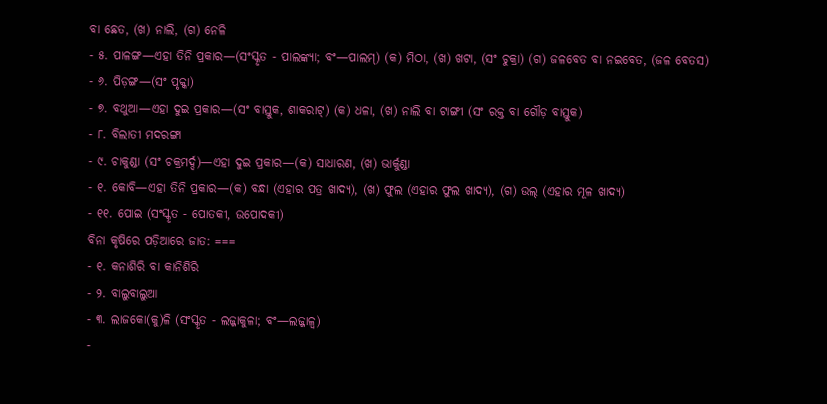ବା ଛେତ, (ଖ) ନାଲି, (ଗ) ନେଳି
- ୫. ପାଳଙ୍ଗ—ଏହା ତିନି ପ୍ରକାର—(ସଂସ୍କୃତ - ପାଲଙ୍କ୍ୟା; ବଂ—ପାଲମ୍) (କ) ମିଠା, (ଖ) ଖଟା, (ସଂ ଚୁକ୍ରା) (ଗ) ଜଳବେତ ବା ନଇବେତ, (ଜଳ ବେତସ)
- ୬. ପିଡ଼ଙ୍ଗ—(ସଂ ପୃକ୍କା)
- ୭. ବଥୁଆ—ଏହା ଦୁଇ ପ୍ରକାର—(ସଂ ବାସ୍ତୁକ, ଶାକରାଟ୍) (କ) ଧଳା, (ଖ) ନାଲି ବା ଟାଙ୍ଗୀ (ସଂ ରକ୍ତ ବା ଗୌଡ଼ ବାସ୍ତୁକ)
- ୮. ବିଲାତୀ ମଦରଙ୍ଗା
- ୯. ଚାକୁଣ୍ଡା (ସଂ ଚକ୍ରମର୍ଦ୍ଦ)—ଏହା ଦୁଇ ପ୍ରକାର—(କ) ସାଧାରଣ, (ଖ) ଭାର୍କୁଣ୍ଡା
- ୧. କୋବି—ଏହା ତିନି ପ୍ରକାର—(କ) ବନ୍ଧା (ଏହାର ପତ୍ର ଖାଦ୍ୟ), (ଖ) ଫୁଲ (ଏହାର ଫୁଲ ଖାଦ୍ୟ), (ଗ) ଉଲ୍ (ଏହାର ମୂଳ ଖାଦ୍ୟ)
- ୧୧. ପୋଇ (ସଂସ୍କୃତ - ପୋତକୀ, ଉପୋଦକୀ)
ବିନା କୃଷିରେ ପଡ଼ିଆରେ ଜାତ: ===
- ୧. କନାଶିରି ବା କାନିଶିରି
- ୨. ବାଲୁବାଲୁଆ
- ୩. ଲାଜକୋ(କୁ)ଳି (ସଂସ୍କୃତ - ଲଜ୍ଜାକୁଳା; ବଂ—ଲଜ୍ଜାଳ୍ୱ)
-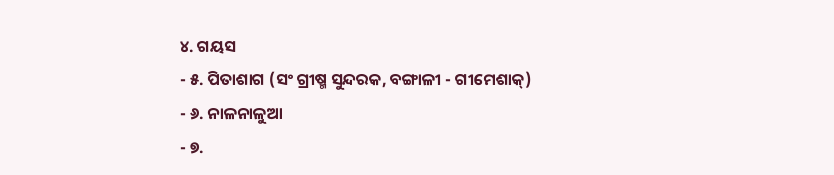୪. ଗୟସ
- ୫. ପିତାଶାଗ (ସଂ ଗ୍ରୀଷ୍ମ ସୁନ୍ଦରକ, ବଙ୍ଗାଳୀ - ଗୀମେଶାକ୍)
- ୬. ନାଳନାଳୁଆ
- ୭.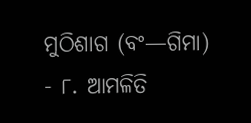ମୁଠିଶାଗ (ବଂ—ଗିମା)
- ୮. ଆମଳିତି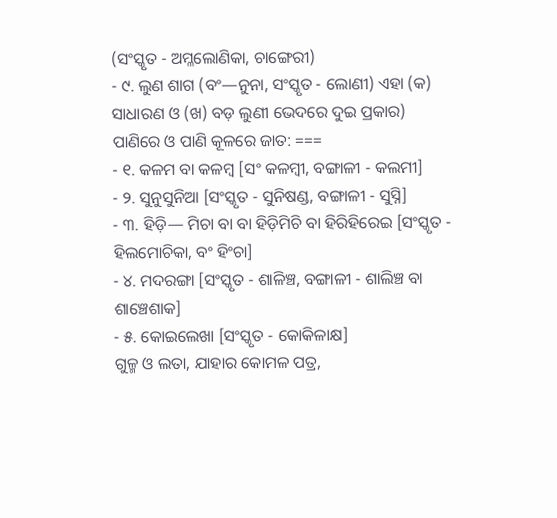(ସଂସ୍କୃତ - ଅମ୍ଳଲୋଣିକା, ଚାଙ୍ଗେରୀ)
- ୯. ଲୁଣ ଶାଗ (ବଂ—ନୁନା, ସଂସ୍କୃତ - ଲୋଣୀ) ଏହା (କ) ସାଧାରଣ ଓ (ଖ) ବଡ଼ ଲୁଣୀ ଭେଦରେ ଦୁଇ ପ୍ରକାର)
ପାଣିରେ ଓ ପାଣି କୂଳରେ ଜାତ: ===
- ୧. କଳମ ବା କଳମ୍ୱ [ସଂ କଳମ୍ୱୀ, ବଙ୍ଗାଳୀ - କଲମୀ]
- ୨. ସୁନୁସୁନିଆ [ସଂସ୍କୃତ - ସୁନିଷଣ୍ଡ, ବଙ୍ଗାଳୀ - ସୁସ୍ନି]
- ୩. ହିଡ଼ି— ମିଚା ବା ବା ହିଡ଼ିମିଚି ବା ହିରିହିରେଇ [ସଂସ୍କୃତ - ହିଲମୋଚିକା, ବଂ ହିଂଚା]
- ୪. ମଦରଙ୍ଗା [ସଂସ୍କୃତ - ଶାଳିଞ୍ଚ, ବଙ୍ଗାଳୀ - ଶାଲିଞ୍ଚ ବା ଶାଞ୍ଚେଶାକ]
- ୫. କୋଇଲେଖା [ସଂସ୍କୃତ - କୋକିଳାକ୍ଷ]
ଗୁଳ୍ମ ଓ ଲତା, ଯାହାର କୋମଳ ପତ୍ର,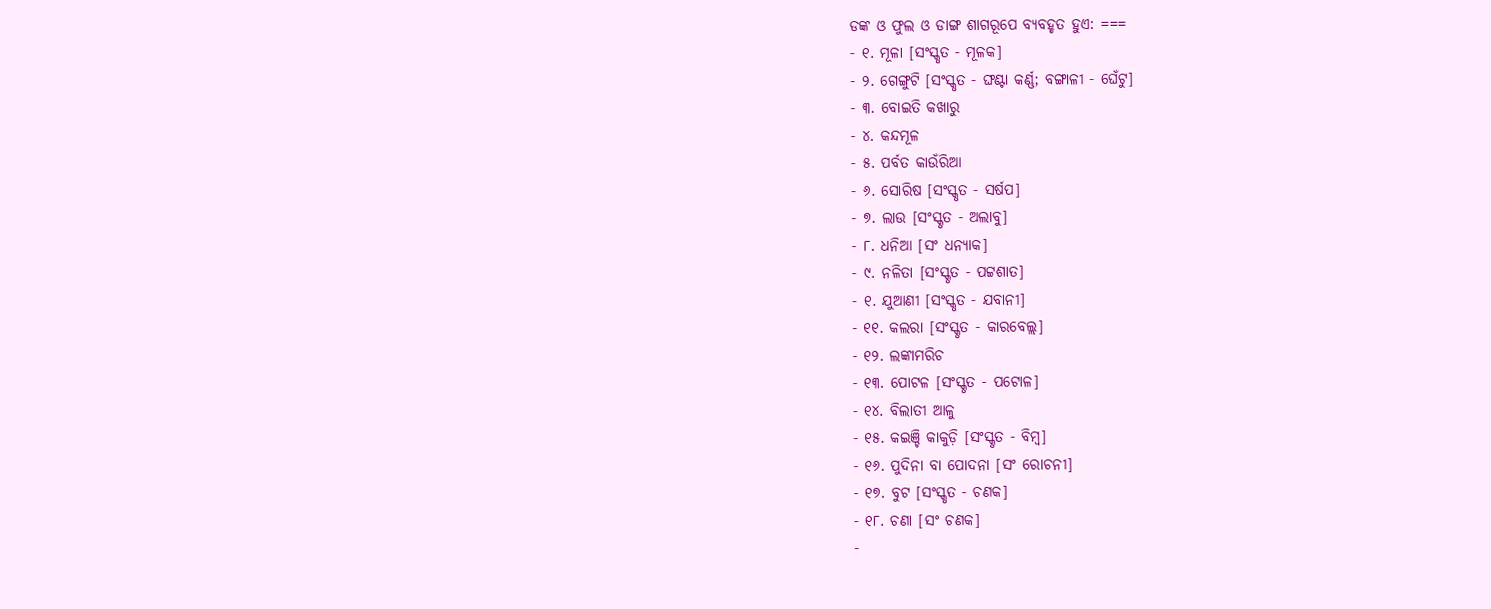ଡଙ୍କ ଓ ଫୁଲ ଓ ଡାଙ୍ଗ ଶାଗରୂପେ ବ୍ୟବହୃତ ହୁଏ: ===
- ୧. ମୂଳା [ସଂସ୍କୃତ - ମୂଳକ]
- ୨. ଗେଙ୍ଗୁଟି [ସଂସ୍କୃତ - ଙ୍ଘଣ୍ଟା କର୍ଣ୍ଣ; ବଙ୍ଗାଳୀ - ଘେଁଟୁ]
- ୩. ବୋଇତି କଖାରୁ
- ୪. କନ୍ଦମୂଳ
- ୫. ପର୍ବତ କାଉଁରିଆ
- ୬. ସୋରିଷ [ସଂସ୍କୃତ - ସର୍ଷପ]
- ୭. ଲାଉ [ସଂସ୍କୃତ - ଅଲାବୁ]
- ୮. ଧନିଆ [ସଂ ଧନ୍ୟାକ]
- ୯. ନଳିତା [ସଂସ୍କୃତ - ପଟ୍ଟଶାତ]
- ୧. ଯୁଆଣୀ [ସଂସ୍କୃତ - ଯବାନୀ]
- ୧୧. କଲରା [ସଂସ୍କୃତ - କାରବେଲ୍ଲ]
- ୧୨. ଲଙ୍କାମରିଚ
- ୧୩. ପୋଟଳ [ସଂସ୍କୃତ - ପଟୋଳ]
- ୧୪. ବିଲାତୀ ଆଳୁ
- ୧୫. କଇଞ୍ଚି କାକୁଡ଼ି [ସଂସ୍କୃତ - ବିମ୍ୱ]
- ୧୬. ପୁଦିନା ବା ପୋଦନା [ସଂ ରୋଚନୀ]
- ୧୭. ବୁଟ [ସଂସ୍କୃତ - ଚଣକ]
- ୧୮. ଚଣା [ସଂ ଚଣକ]
-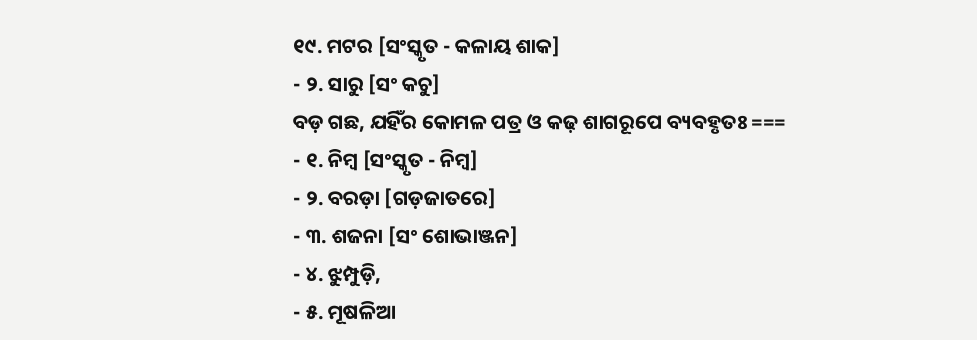୧୯. ମଟର [ସଂସ୍କୃତ - କଳାୟ ଶାକ]
- ୨. ସାରୁ [ସଂ କଚୁ]
ବଡ଼ ଗଛ, ଯହିଁର କୋମଳ ପତ୍ର ଓ କଢ଼ ଶାଗରୂପେ ବ୍ୟବହୃତଃ ===
- ୧. ନିମ୍ୱ [ସଂସ୍କୃତ - ନିମ୍ୱ]
- ୨. ବରଡ଼ା [ଗଡ଼ଜାତରେ]
- ୩. ଶଜନା [ସଂ ଶୋଭାଞ୍ଜନ]
- ୪. ଝୁମ୍ପୁଡ଼ି,
- ୫. ମୂଷଳିଆ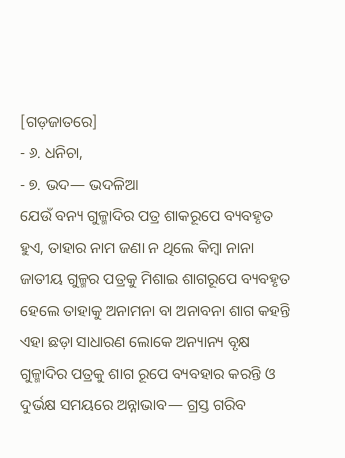[ଗଡ଼ଜାତରେ]
- ୬. ଧନିଚା,
- ୭. ଭଦ— ଭଦଳିଆ
ଯେଉଁ ବନ୍ୟ ଗୁଳ୍ମାଦିର ପତ୍ର ଶାକରୂପେ ବ୍ୟବହୃତ ହୁଏ, ତାହାର ନାମ ଜଣା ନ ଥିଲେ କିମ୍ୱା ନାନା ଜାତୀୟ ଗୁଳ୍ମର ପତ୍ରକୁ ମିଶାଇ ଶାଗରୂପେ ବ୍ୟବହୃତ ହେଲେ ତାହାକୁ ଅନାମନା ବା ଅନାବନା ଶାଗ କହନ୍ତି ଏହା ଛଡ଼ା ସାଧାରଣ ଲୋକେ ଅନ୍ୟାନ୍ୟ ବୃକ୍ଷ ଗୁଳ୍ମାଦିର ପତ୍ରକୁ ଶାଗ ରୂପେ ବ୍ୟବହାର କରନ୍ତି ଓ ଦୁର୍ଭକ୍ଷ ସମୟରେ ଅନ୍ନାଭାବ— ଗ୍ରସ୍ତ ଗରିବ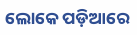ଲୋକେ ପଡ଼ିଆରେ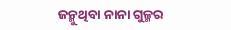ଜନ୍ମୁଥିବା ନାନା ଗୁଳ୍ମର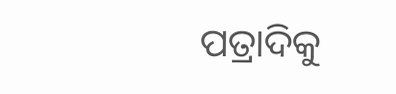ପତ୍ରାଦିକୁ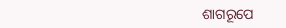ଶାଗରୂପେ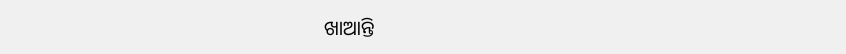ଖାଆନ୍ତି